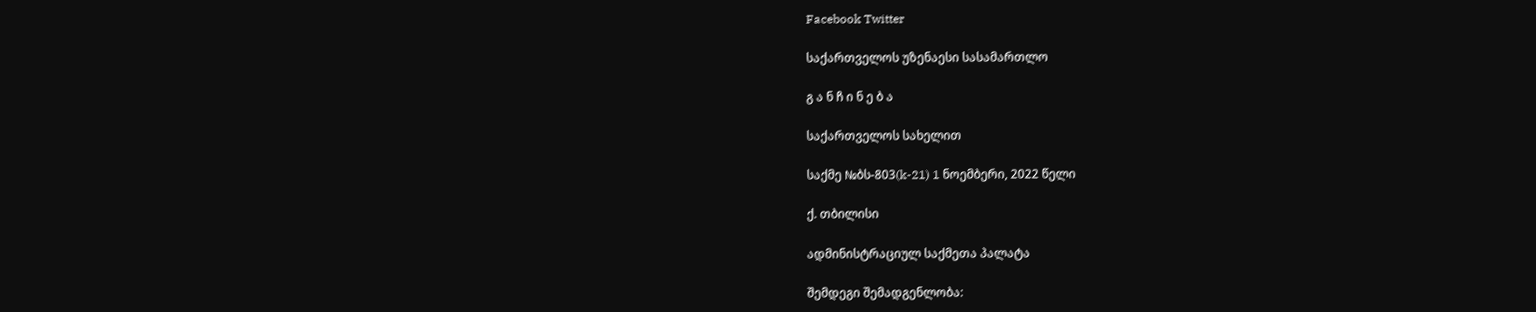Facebook Twitter

საქართველოს უზენაესი სასამართლო

გ ა ნ ჩ ი ნ ე ბ ა

საქართველოს სახელით

საქმე №ბს-803(k-21) 1 ნოემბერი, 2022 წელი

ქ. თბილისი

ადმინისტრაციულ საქმეთა პალატა

შემდეგი შემადგენლობა: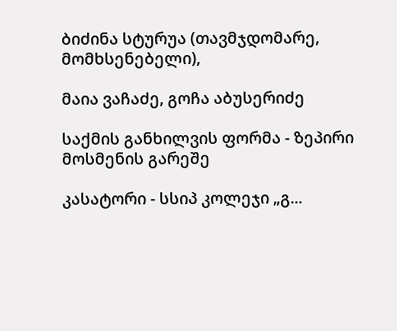ბიძინა სტურუა (თავმჯდომარე, მომხსენებელი),

მაია ვაჩაძე, გოჩა აბუსერიძე

საქმის განხილვის ფორმა - ზეპირი მოსმენის გარეშე

კასატორი - სსიპ კოლეჯი „გ...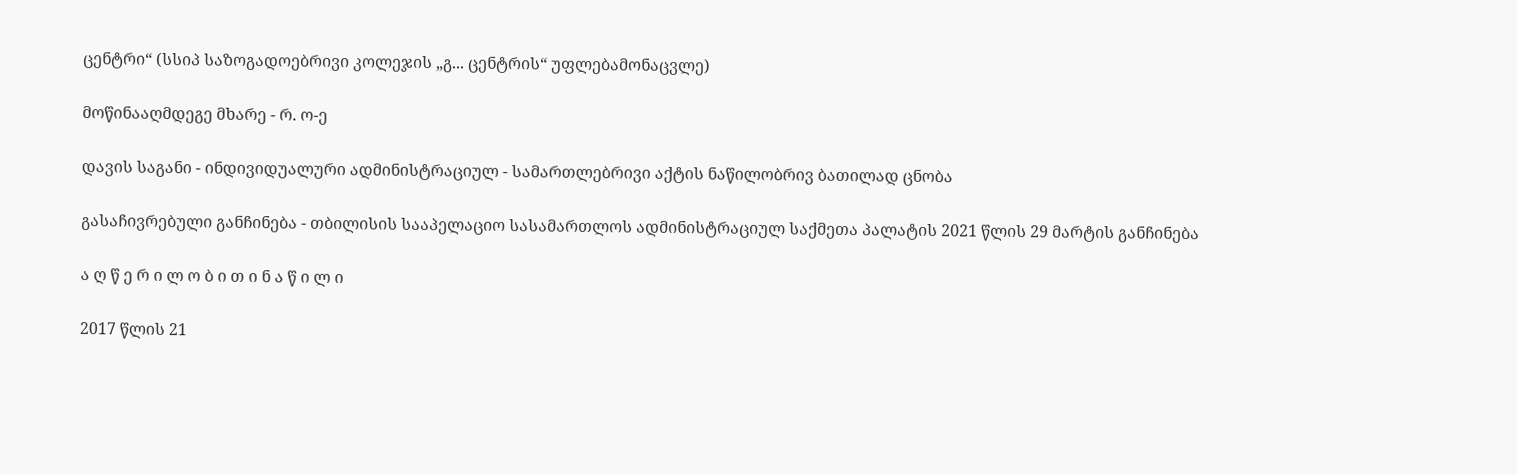ცენტრი“ (სსიპ საზოგადოებრივი კოლეჯის „გ... ცენტრის“ უფლებამონაცვლე)

მოწინააღმდეგე მხარე - რ. ო-ე

დავის საგანი - ინდივიდუალური ადმინისტრაციულ - სამართლებრივი აქტის ნაწილობრივ ბათილად ცნობა

გასაჩივრებული განჩინება - თბილისის სააპელაციო სასამართლოს ადმინისტრაციულ საქმეთა პალატის 2021 წლის 29 მარტის განჩინება

ა ღ წ ე რ ი ლ ო ბ ი თ ი ნ ა წ ი ლ ი

2017 წლის 21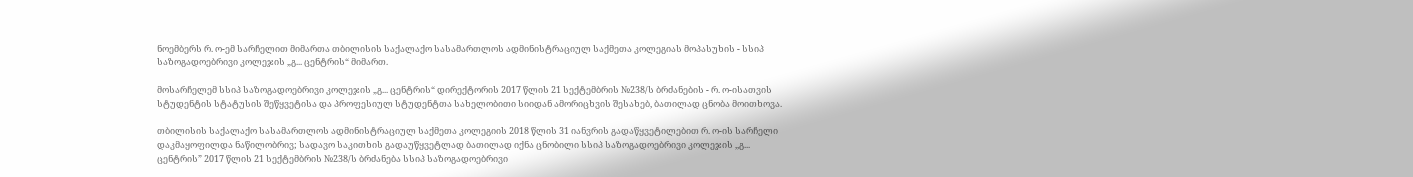ნოემბერს რ. ო-ემ სარჩელით მიმართა თბილისის საქალაქო სასამართლოს ადმინისტრაციულ საქმეთა კოლეგიას მოპასუხის - სსიპ საზოგადოებრივი კოლეჯის „გ... ცენტრის“ მიმართ.

მოსარჩელემ სსიპ საზოგადოებრივი კოლეჯის „გ... ცენტრის“ დირექტორის 2017 წლის 21 სექტემბრის №238/ს ბრძანების - რ. ო-ისათვის სტუდენტის სტატუსის შეწყვეტისა და პროფესიულ სტუდენტთა სახელობითი სიიდან ამორიცხვის შესახებ, ბათილად ცნობა მოითხოვა.

თბილისის საქალაქო სასამართლოს ადმინისტრაციულ საქმეთა კოლეგიის 2018 წლის 31 იანვრის გადაწყვეტილებით რ. ო-ის სარჩელი დაკმაყოფილდა ნაწილობრივ; სადავო საკითხის გადაუწყვეტლად ბათილად იქნა ცნობილი სსიპ საზოგადოებრივი კოლეჯის ,,გ... ცენტრის” 2017 წლის 21 სექტემბრის №238/ს ბრძანება სსიპ საზოგადოებრივი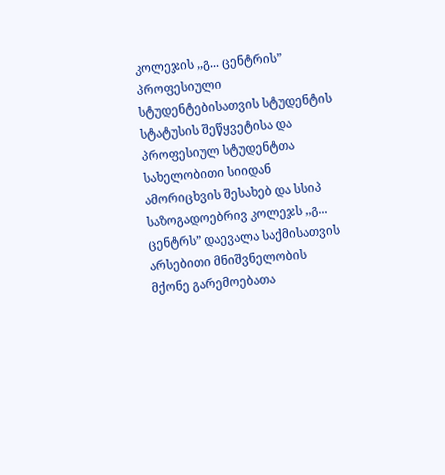კოლეჯის ,,გ... ცენტრის” პროფესიული სტუდენტებისათვის სტუდენტის სტატუსის შეწყვეტისა და პროფესიულ სტუდენტთა სახელობითი სიიდან ამორიცხვის შესახებ და სსიპ საზოგადოებრივ კოლეჯს ,,გ... ცენტრს” დაევალა საქმისათვის არსებითი მნიშვნელობის მქონე გარემოებათა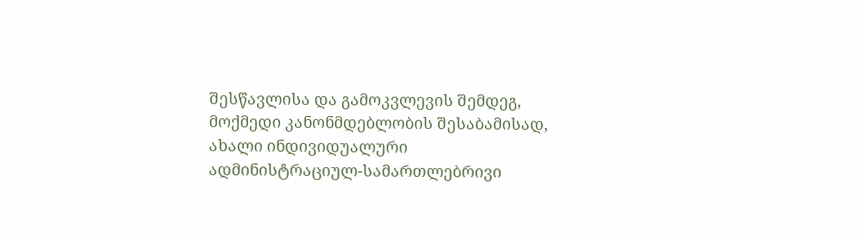შესწავლისა და გამოკვლევის შემდეგ, მოქმედი კანონმდებლობის შესაბამისად, ახალი ინდივიდუალური ადმინისტრაციულ-სამართლებრივი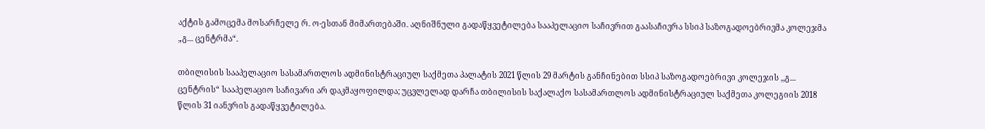აქტის გამოცემა მოსარჩელე რ. ო-ესთან მიმართებაში. აღნიშნული გადაწყვეტილება სააპელაციო საჩივრით გაასაჩივრა სსიპ საზოგადოებრივმა კოლეჯმა „გ... ცენტრმა“.

თბილისის სააპელაციო სასამართლოს ადმინისტრაციულ საქმეთა პალატის 2021 წლის 29 მარტის განჩინებით სსიპ საზოგადოებრივი კოლეჯის ,,გ... ცენტრის“ სააპელაციო საჩივარი არ დაკმაყოფილდა; უცვლელად დარჩა თბილისის საქალაქო სასამართლოს ადმინისტრაციულ საქმეთა კოლეგიის 2018 წლის 31 იანვრის გადაწყვეტილება.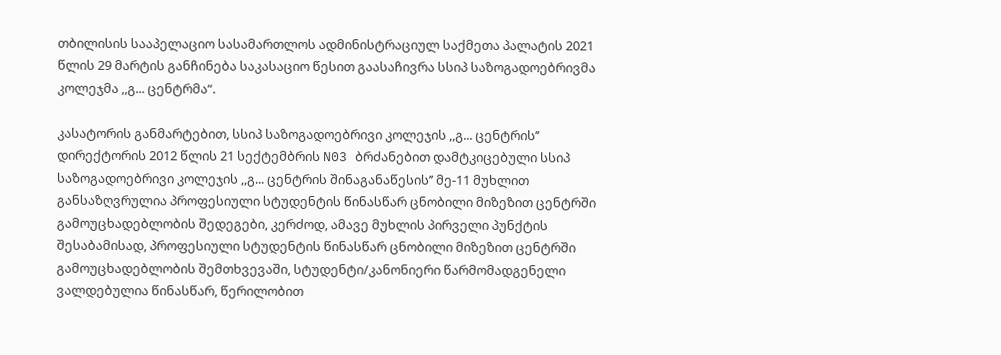თბილისის სააპელაციო სასამართლოს ადმინისტრაციულ საქმეთა პალატის 2021 წლის 29 მარტის განჩინება საკასაციო წესით გაასაჩივრა სსიპ საზოგადოებრივმა კოლეჯმა ,,გ... ცენტრმა“.

კასატორის განმარტებით, სსიპ საზოგადოებრივი კოლეჯის ,,გ... ცენტრის’’ დირექტორის 2012 წლის 21 სექტემბრის N03 ბრძანებით დამტკიცებული სსიპ საზოგადოებრივი კოლეჯის ,,გ... ცენტრის შინაგანაწესის’’ მე-11 მუხლით განსაზღვრულია პროფესიული სტუდენტის წინასწარ ცნობილი მიზეზით ცენტრში გამოუცხადებლობის შედეგები, კერძოდ, ამავე მუხლის პირველი პუნქტის შესაბამისად, პროფესიული სტუდენტის წინასწარ ცნობილი მიზეზით ცენტრში გამოუცხადებლობის შემთხვევაში, სტუდენტი/კანონიერი წარმომადგენელი ვალდებულია წინასწარ, წერილობით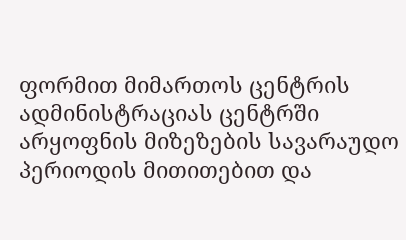ფორმით მიმართოს ცენტრის ადმინისტრაციას ცენტრში არყოფნის მიზეზების სავარაუდო პერიოდის მითითებით და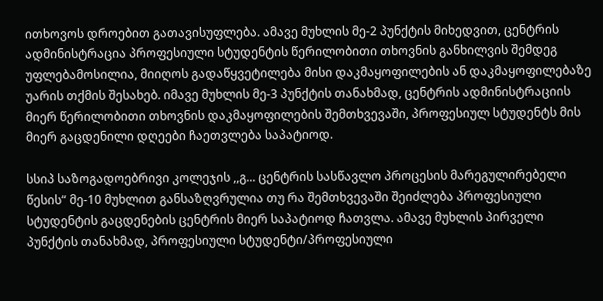ითხოვოს დროებით გათავისუფლება. ამავე მუხლის მე-2 პუნქტის მიხედვით, ცენტრის ადმინისტრაცია პროფესიული სტუდენტის წერილობითი თხოვნის განხილვის შემდეგ უფლებამოსილია, მიიღოს გადაწყვეტილება მისი დაკმაყოფილების ან დაკმაყოფილებაზე უარის თქმის შესახებ. იმავე მუხლის მე-3 პუნქტის თანახმად, ცენტრის ადმინისტრაციის მიერ წერილობითი თხოვნის დაკმაყოფილების შემთხვევაში, პროფესიულ სტუდენტს მის მიერ გაცდენილი დღეები ჩაეთვლება საპატიოდ.

სსიპ საზოგადოებრივი კოლეჯის ,,გ... ცენტრის სასწავლო პროცესის მარეგულირებელი წესის“ მე-10 მუხლით განსაზღვრულია თუ რა შემთხვევაში შეიძლება პროფესიული სტუდენტის გაცდენების ცენტრის მიერ საპატიოდ ჩათვლა. ამავე მუხლის პირველი პუნქტის თანახმად, პროფესიული სტუდენტი/პროფესიული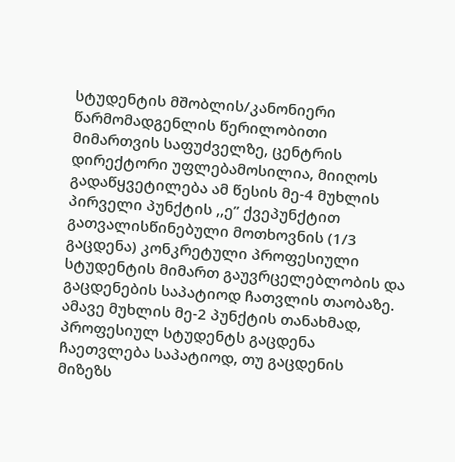სტუდენტის მშობლის/კანონიერი წარმომადგენლის წერილობითი მიმართვის საფუძველზე, ცენტრის დირექტორი უფლებამოსილია, მიიღოს გადაწყვეტილება ამ წესის მე-4 მუხლის პირველი პუნქტის ,,ე’’ ქვეპუნქტით გათვალისწინებული მოთხოვნის (1/3 გაცდენა) კონკრეტული პროფესიული სტუდენტის მიმართ გაუვრცელებლობის და გაცდენების საპატიოდ ჩათვლის თაობაზე. ამავე მუხლის მე-2 პუნქტის თანახმად, პროფესიულ სტუდენტს გაცდენა ჩაეთვლება საპატიოდ, თუ გაცდენის მიზეზს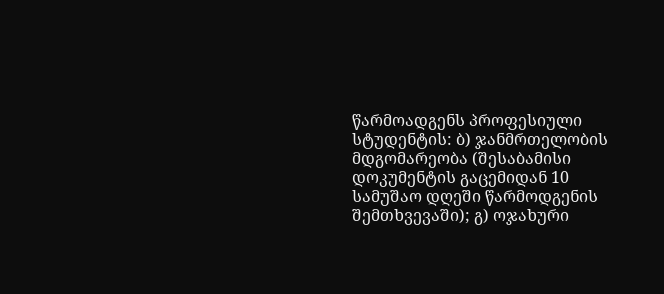წარმოადგენს პროფესიული სტუდენტის: ბ) ჯანმრთელობის მდგომარეობა (შესაბამისი დოკუმენტის გაცემიდან 10 სამუშაო დღეში წარმოდგენის შემთხვევაში); გ) ოჯახური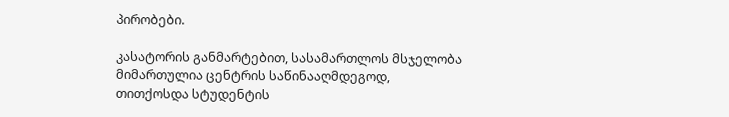პირობები.

კასატორის განმარტებით, სასამართლოს მსჯელობა მიმართულია ცენტრის საწინააღმდეგოდ, თითქოსდა სტუდენტის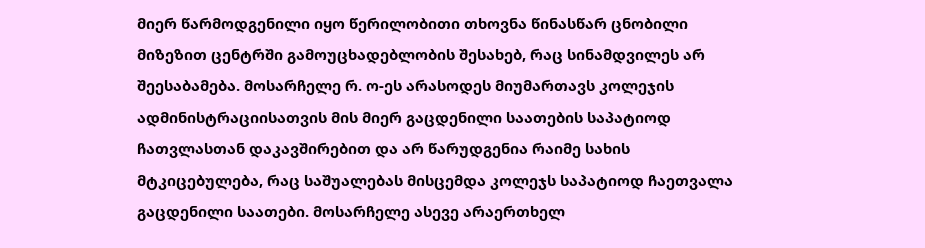მიერ წარმოდგენილი იყო წერილობითი თხოვნა წინასწარ ცნობილი მიზეზით ცენტრში გამოუცხადებლობის შესახებ, რაც სინამდვილეს არ შეესაბამება. მოსარჩელე რ. ო-ეს არასოდეს მიუმართავს კოლეჯის ადმინისტრაციისათვის მის მიერ გაცდენილი საათების საპატიოდ ჩათვლასთან დაკავშირებით და არ წარუდგენია რაიმე სახის მტკიცებულება, რაც საშუალებას მისცემდა კოლეჯს საპატიოდ ჩაეთვალა გაცდენილი საათები. მოსარჩელე ასევე არაერთხელ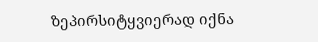ზეპირსიტყვიერად იქნა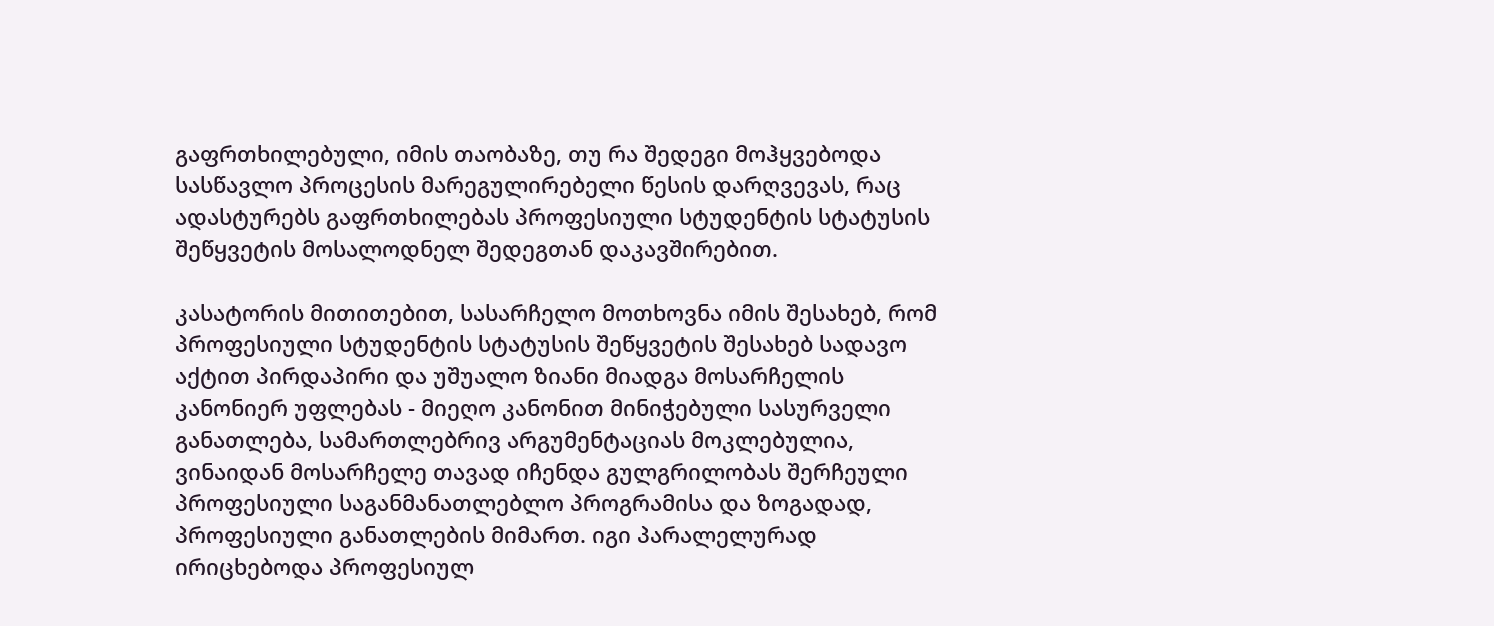გაფრთხილებული, იმის თაობაზე, თუ რა შედეგი მოჰყვებოდა სასწავლო პროცესის მარეგულირებელი წესის დარღვევას, რაც ადასტურებს გაფრთხილებას პროფესიული სტუდენტის სტატუსის შეწყვეტის მოსალოდნელ შედეგთან დაკავშირებით.

კასატორის მითითებით, სასარჩელო მოთხოვნა იმის შესახებ, რომ პროფესიული სტუდენტის სტატუსის შეწყვეტის შესახებ სადავო აქტით პირდაპირი და უშუალო ზიანი მიადგა მოსარჩელის კანონიერ უფლებას - მიეღო კანონით მინიჭებული სასურველი განათლება, სამართლებრივ არგუმენტაციას მოკლებულია, ვინაიდან მოსარჩელე თავად იჩენდა გულგრილობას შერჩეული პროფესიული საგანმანათლებლო პროგრამისა და ზოგადად, პროფესიული განათლების მიმართ. იგი პარალელურად ირიცხებოდა პროფესიულ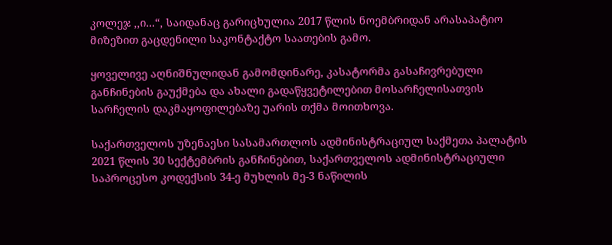კოლეჯ ,,ი...“, საიდანაც გარიცხულია 2017 წლის ნოემბრიდან არასაპატიო მიზეზით გაცდენილი საკონტაქტო საათების გამო.

ყოველივე აღნიშნულიდან გამომდინარე, კასატორმა გასაჩივრებული განჩინების გაუქმება და ახალი გადაწყვეტილებით მოსარჩელისათვის სარჩელის დაკმაყოფილებაზე უარის თქმა მოითხოვა.

საქართველოს უზენაესი სასამართლოს ადმინისტრაციულ საქმეთა პალატის 2021 წლის 30 სექტემბრის განჩინებით, საქართველოს ადმინისტრაციული საპროცესო კოდექსის 34-ე მუხლის მე-3 ნაწილის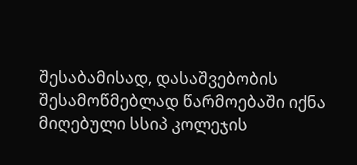შესაბამისად, დასაშვებობის შესამოწმებლად წარმოებაში იქნა მიღებული სსიპ კოლეჯის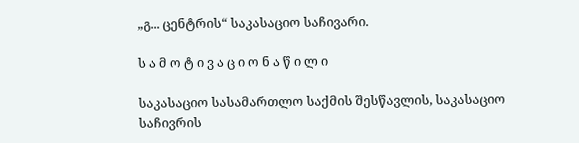„გ... ცენტრის“ საკასაციო საჩივარი.

ს ა მ ო ტ ი ვ ა ც ი ო ნ ა წ ი ლ ი

საკასაციო სასამართლო საქმის შესწავლის, საკასაციო საჩივრის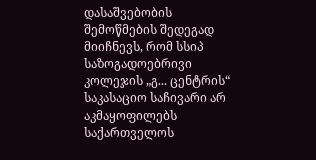დასაშვებობის შემოწმების შედეგად მიიჩნევს, რომ სსიპ საზოგადოებრივი კოლეჯის „გ... ცენტრის“ საკასაციო საჩივარი არ აკმაყოფილებს საქართველოს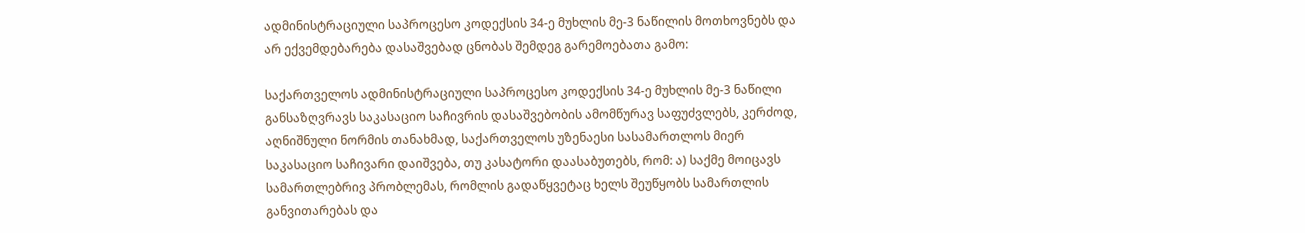ადმინისტრაციული საპროცესო კოდექსის 34-ე მუხლის მე-3 ნაწილის მოთხოვნებს და არ ექვემდებარება დასაშვებად ცნობას შემდეგ გარემოებათა გამო:

საქართველოს ადმინისტრაციული საპროცესო კოდექსის 34-ე მუხლის მე-3 ნაწილი განსაზღვრავს საკასაციო საჩივრის დასაშვებობის ამომწურავ საფუძვლებს, კერძოდ, აღნიშნული ნორმის თანახმად, საქართველოს უზენაესი სასამართლოს მიერ საკასაციო საჩივარი დაიშვება, თუ კასატორი დაასაბუთებს, რომ: ა) საქმე მოიცავს სამართლებრივ პრობლემას, რომლის გადაწყვეტაც ხელს შეუწყობს სამართლის განვითარებას და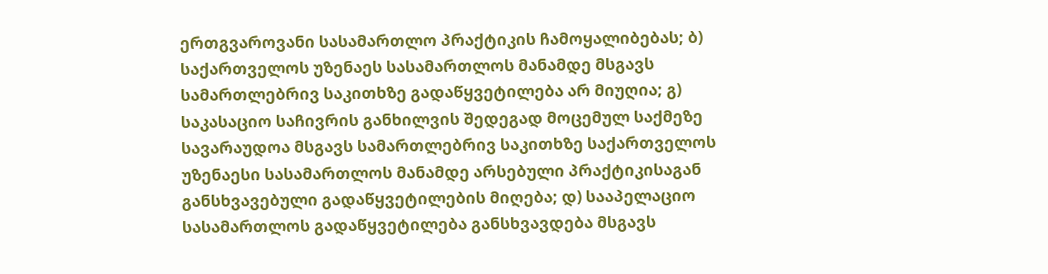ერთგვაროვანი სასამართლო პრაქტიკის ჩამოყალიბებას; ბ) საქართველოს უზენაეს სასამართლოს მანამდე მსგავს სამართლებრივ საკითხზე გადაწყვეტილება არ მიუღია; გ) საკასაციო საჩივრის განხილვის შედეგად მოცემულ საქმეზე სავარაუდოა მსგავს სამართლებრივ საკითხზე საქართველოს უზენაესი სასამართლოს მანამდე არსებული პრაქტიკისაგან განსხვავებული გადაწყვეტილების მიღება; დ) სააპელაციო სასამართლოს გადაწყვეტილება განსხვავდება მსგავს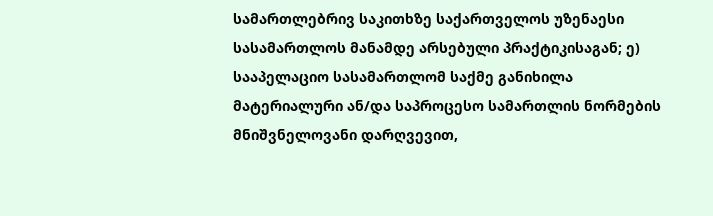სამართლებრივ საკითხზე საქართველოს უზენაესი სასამართლოს მანამდე არსებული პრაქტიკისაგან; ე) სააპელაციო სასამართლომ საქმე განიხილა მატერიალური ან/და საპროცესო სამართლის ნორმების მნიშვნელოვანი დარღვევით,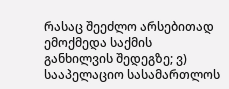რასაც შეეძლო არსებითად ემოქმედა საქმის განხილვის შედეგზე; ვ) სააპელაციო სასამართლოს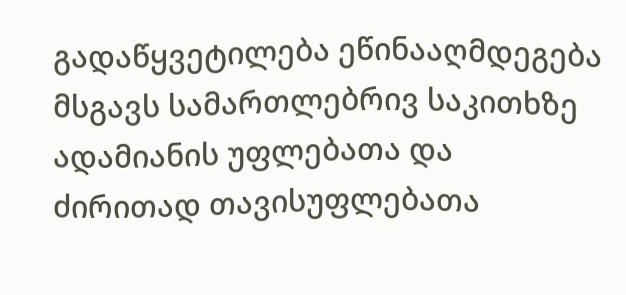გადაწყვეტილება ეწინააღმდეგება მსგავს სამართლებრივ საკითხზე ადამიანის უფლებათა და ძირითად თავისუფლებათა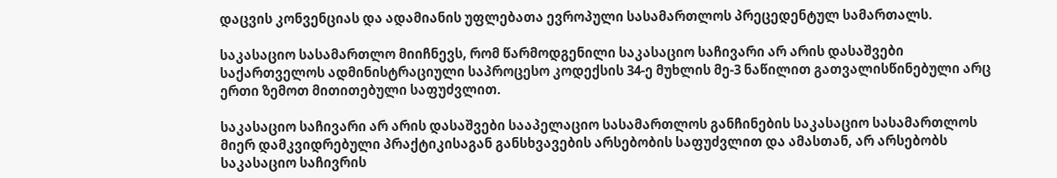დაცვის კონვენციას და ადამიანის უფლებათა ევროპული სასამართლოს პრეცედენტულ სამართალს.

საკასაციო სასამართლო მიიჩნევს, რომ წარმოდგენილი საკასაციო საჩივარი არ არის დასაშვები საქართველოს ადმინისტრაციული საპროცესო კოდექსის 34-ე მუხლის მე-3 ნაწილით გათვალისწინებული არც ერთი ზემოთ მითითებული საფუძვლით.

საკასაციო საჩივარი არ არის დასაშვები სააპელაციო სასამართლოს განჩინების საკასაციო სასამართლოს მიერ დამკვიდრებული პრაქტიკისაგან განსხვავების არსებობის საფუძვლით და ამასთან, არ არსებობს საკასაციო საჩივრის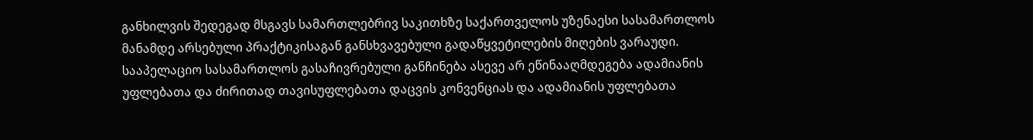განხილვის შედეგად მსგავს სამართლებრივ საკითხზე საქართველოს უზენაესი სასამართლოს მანამდე არსებული პრაქტიკისაგან განსხვავებული გადაწყვეტილების მიღების ვარაუდი. სააპელაციო სასამართლოს გასაჩივრებული განჩინება ასევე არ ეწინააღმდეგება ადამიანის უფლებათა და ძირითად თავისუფლებათა დაცვის კონვენციას და ადამიანის უფლებათა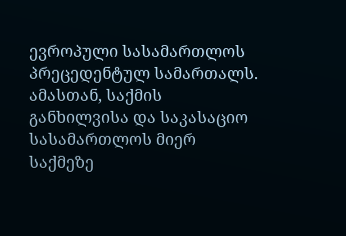ევროპული სასამართლოს პრეცედენტულ სამართალს. ამასთან, საქმის განხილვისა და საკასაციო სასამართლოს მიერ საქმეზე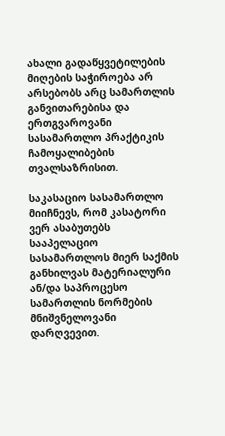ახალი გადაწყვეტილების მიღების საჭიროება არ არსებობს არც სამართლის განვითარებისა და ერთგვაროვანი სასამართლო პრაქტიკის ჩამოყალიბების თვალსაზრისით.

საკასაციო სასამართლო მიიჩნევს, რომ კასატორი ვერ ასაბუთებს სააპელაციო სასამართლოს მიერ საქმის განხილვას მატერიალური ან/და საპროცესო სამართლის ნორმების მნიშვნელოვანი დარღვევით.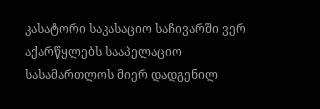კასატორი საკასაციო საჩივარში ვერ აქარწყლებს სააპელაციო სასამართლოს მიერ დადგენილ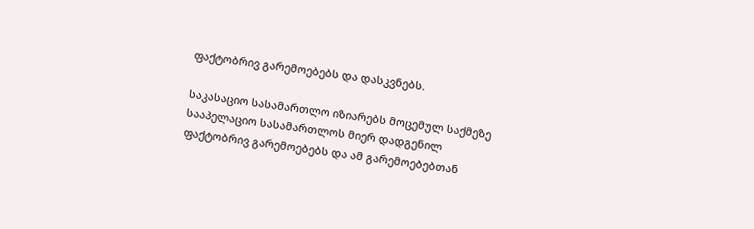ფაქტობრივ გარემოებებს და დასკვნებს.

საკასაციო სასამართლო იზიარებს მოცემულ საქმეზე სააპელაციო სასამართლოს მიერ დადგენილ ფაქტობრივ გარემოებებს და ამ გარემოებებთან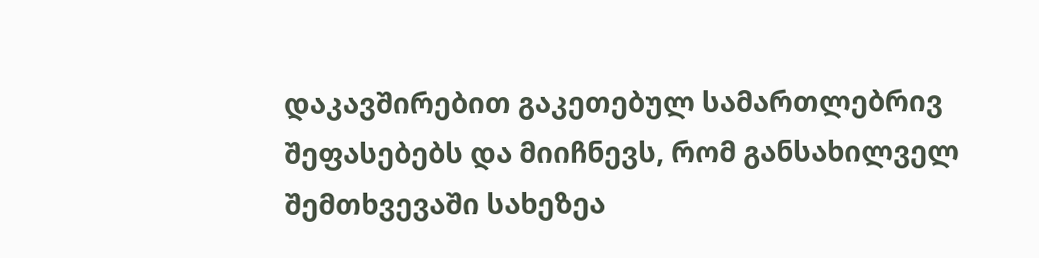დაკავშირებით გაკეთებულ სამართლებრივ შეფასებებს და მიიჩნევს, რომ განსახილველ შემთხვევაში სახეზეა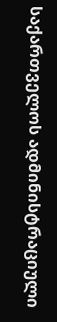საქართველოს ადმინისტრაციული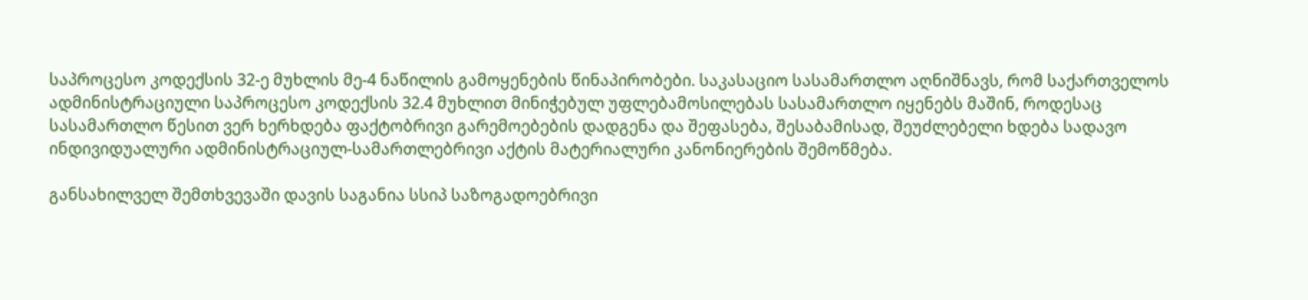საპროცესო კოდექსის 32-ე მუხლის მე-4 ნაწილის გამოყენების წინაპირობები. საკასაციო სასამართლო აღნიშნავს, რომ საქართველოს ადმინისტრაციული საპროცესო კოდექსის 32.4 მუხლით მინიჭებულ უფლებამოსილებას სასამართლო იყენებს მაშინ, როდესაც სასამართლო წესით ვერ ხერხდება ფაქტობრივი გარემოებების დადგენა და შეფასება, შესაბამისად, შეუძლებელი ხდება სადავო ინდივიდუალური ადმინისტრაციულ-სამართლებრივი აქტის მატერიალური კანონიერების შემოწმება.

განსახილველ შემთხვევაში დავის საგანია სსიპ საზოგადოებრივი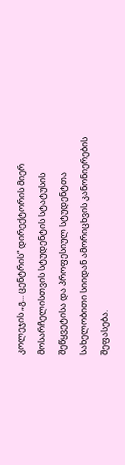კოლეჯის „გ... ცენტრის“ დირექტორის მიერ მოსარჩელისთვის სტუდენტის სტატუსის შეწყვეტისა და პროფესიულ სტუდენტთა სახელობითი სიიდან ამორიცხვის კანონიერების შეფასება.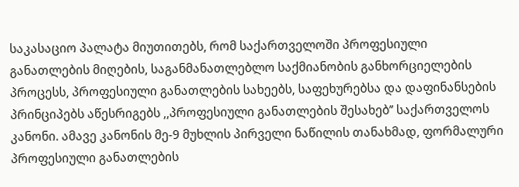საკასაციო პალატა მიუთითებს, რომ საქართველოში პროფესიული განათლების მიღების, საგანმანათლებლო საქმიანობის განხორციელების პროცესს, პროფესიული განათლების სახეებს, საფეხურებსა და დაფინანსების პრინციპებს აწესრიგებს ,,პროფესიული განათლების შესახებ’’ საქართველოს კანონი. ამავე კანონის მე-9 მუხლის პირველი ნაწილის თანახმად, ფორმალური პროფესიული განათლების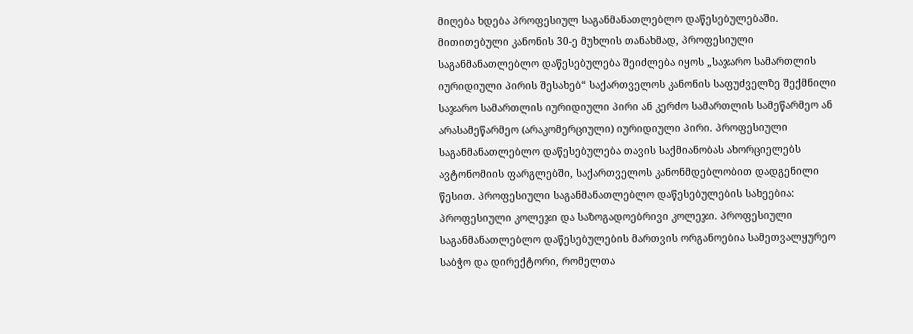მიღება ხდება პროფესიულ საგანმანათლებლო დაწესებულებაში. მითითებული კანონის 30-ე მუხლის თანახმად, პროფესიული საგანმანათლებლო დაწესებულება შეიძლება იყოს „საჯარო სამართლის იურიდიული პირის შესახებ“ საქართველოს კანონის საფუძველზე შექმნილი საჯარო სამართლის იურიდიული პირი ან კერძო სამართლის სამეწარმეო ან არასამეწარმეო (არაკომერციული) იურიდიული პირი. პროფესიული საგანმანათლებლო დაწესებულება თავის საქმიანობას ახორციელებს ავტონომიის ფარგლებში, საქართველოს კანონმდებლობით დადგენილი წესით. პროფესიული საგანმანათლებლო დაწესებულების სახეებია: პროფესიული კოლეჯი და საზოგადოებრივი კოლეჯი. პროფესიული საგანმანათლებლო დაწესებულების მართვის ორგანოებია სამეთვალყურეო საბჭო და დირექტორი, რომელთა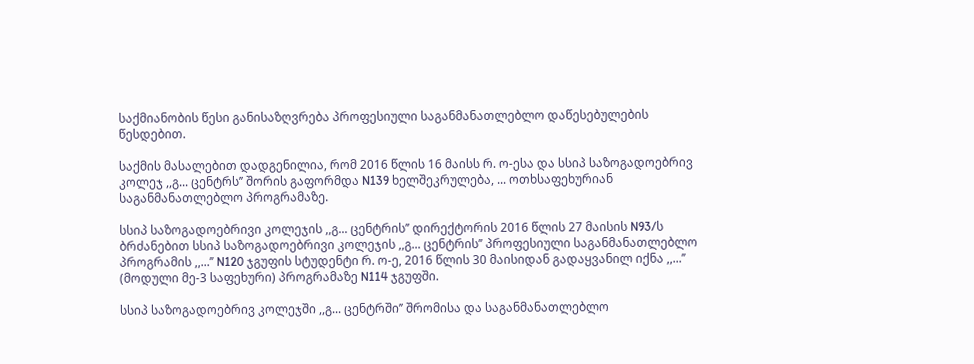საქმიანობის წესი განისაზღვრება პროფესიული საგანმანათლებლო დაწესებულების წესდებით.

საქმის მასალებით დადგენილია, რომ 2016 წლის 16 მაისს რ. ო-ესა და სსიპ საზოგადოებრივ კოლეჯ ,,გ... ცენტრს’’ შორის გაფორმდა N139 ხელშეკრულება, ... ოთხსაფეხურიან საგანმანათლებლო პროგრამაზე.

სსიპ საზოგადოებრივი კოლეჯის ,,გ... ცენტრის’’ დირექტორის 2016 წლის 27 მაისის N93/ს ბრძანებით სსიპ საზოგადოებრივი კოლეჯის ,,გ... ცენტრის’’ პროფესიული საგანმანათლებლო პროგრამის ,,...’’ N120 ჯგუფის სტუდენტი რ. ო-ე, 2016 წლის 30 მაისიდან გადაყვანილ იქნა ,,...’’ (მოდული მე-3 საფეხური) პროგრამაზე N114 ჯგუფში.

სსიპ საზოგადოებრივ კოლეჯში ,,გ... ცენტრში’’ შრომისა და საგანმანათლებლო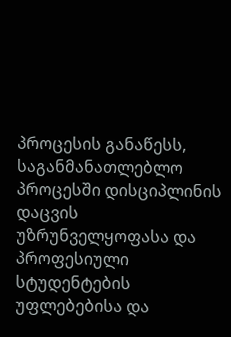პროცესის განაწესს, საგანმანათლებლო პროცესში დისციპლინის დაცვის უზრუნველყოფასა და პროფესიული სტუდენტების უფლებებისა და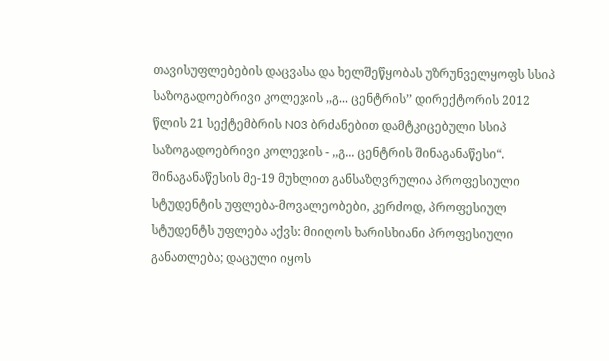თავისუფლებების დაცვასა და ხელშეწყობას უზრუნველყოფს სსიპ საზოგადოებრივი კოლეჯის ,,გ... ცენტრის’’ დირექტორის 2012 წლის 21 სექტემბრის N03 ბრძანებით დამტკიცებული სსიპ საზოგადოებრივი კოლეჯის - ,,გ... ცენტრის შინაგანაწესი“. შინაგანაწესის მე-19 მუხლით განსაზღვრულია პროფესიული სტუდენტის უფლება-მოვალეობები, კერძოდ, პროფესიულ სტუდენტს უფლება აქვს: მიიღოს ხარისხიანი პროფესიული განათლება; დაცული იყოს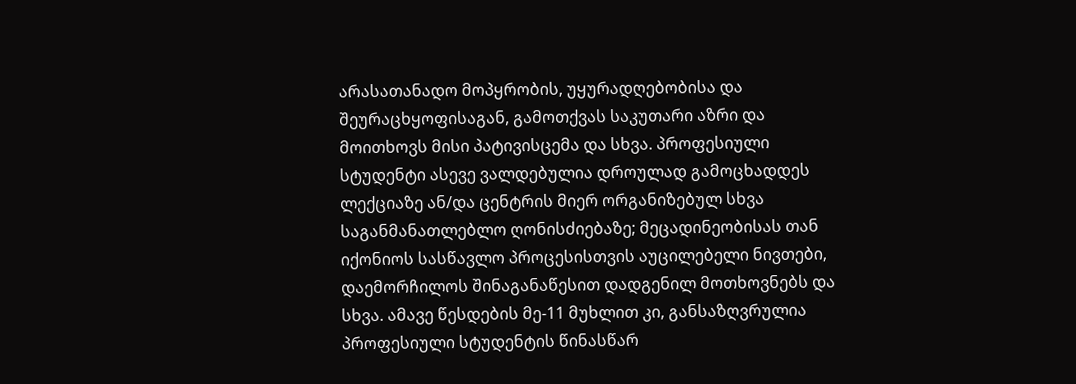არასათანადო მოპყრობის, უყურადღებობისა და შეურაცხყოფისაგან, გამოთქვას საკუთარი აზრი და მოითხოვს მისი პატივისცემა და სხვა. პროფესიული სტუდენტი ასევე ვალდებულია დროულად გამოცხადდეს ლექციაზე ან/და ცენტრის მიერ ორგანიზებულ სხვა საგანმანათლებლო ღონისძიებაზე; მეცადინეობისას თან იქონიოს სასწავლო პროცესისთვის აუცილებელი ნივთები, დაემორჩილოს შინაგანაწესით დადგენილ მოთხოვნებს და სხვა. ამავე წესდების მე-11 მუხლით კი, განსაზღვრულია პროფესიული სტუდენტის წინასწარ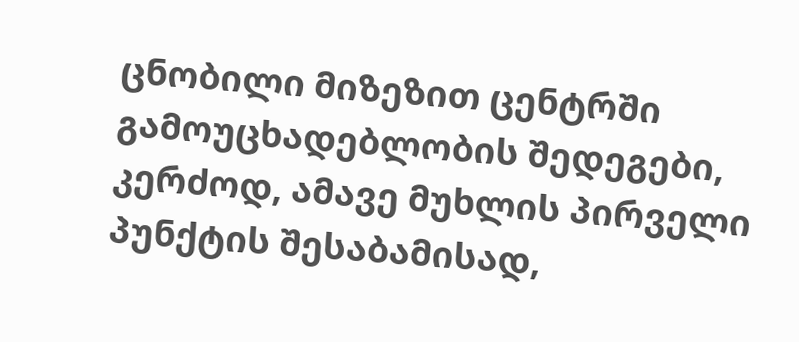ცნობილი მიზეზით ცენტრში გამოუცხადებლობის შედეგები, კერძოდ, ამავე მუხლის პირველი პუნქტის შესაბამისად,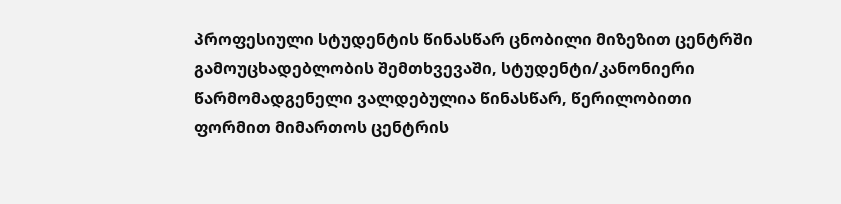პროფესიული სტუდენტის წინასწარ ცნობილი მიზეზით ცენტრში გამოუცხადებლობის შემთხვევაში, სტუდენტი/კანონიერი წარმომადგენელი ვალდებულია წინასწარ, წერილობითი ფორმით მიმართოს ცენტრის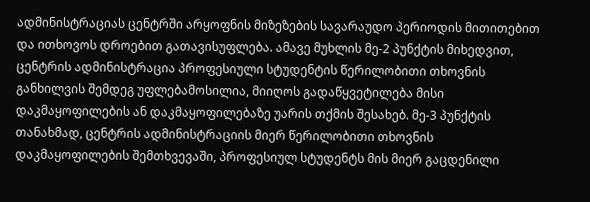ადმინისტრაციას ცენტრში არყოფნის მიზეზების სავარაუდო პერიოდის მითითებით და ითხოვოს დროებით გათავისუფლება. ამავე მუხლის მე-2 პუნქტის მიხედვით, ცენტრის ადმინისტრაცია პროფესიული სტუდენტის წერილობითი თხოვნის განხილვის შემდეგ უფლებამოსილია, მიიღოს გადაწყვეტილება მისი დაკმაყოფილების ან დაკმაყოფილებაზე უარის თქმის შესახებ. მე-3 პუნქტის თანახმად, ცენტრის ადმინისტრაციის მიერ წერილობითი თხოვნის დაკმაყოფილების შემთხვევაში, პროფესიულ სტუდენტს მის მიერ გაცდენილი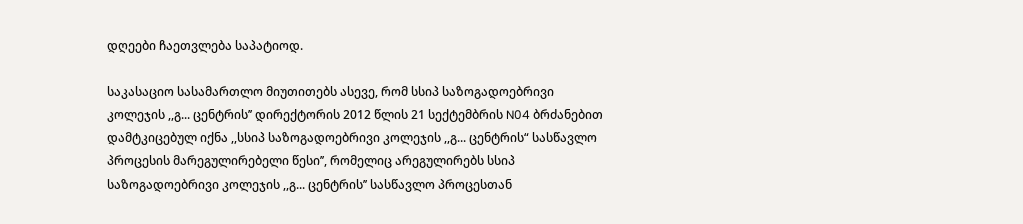დღეები ჩაეთვლება საპატიოდ.

საკასაციო სასამართლო მიუთითებს ასევე, რომ სსიპ საზოგადოებრივი კოლეჯის ,,გ... ცენტრის’’ დირექტორის 2012 წლის 21 სექტემბრის N04 ბრძანებით დამტკიცებულ იქნა ,,სსიპ საზოგადოებრივი კოლეჯის ,,გ... ცენტრის“ სასწავლო პროცესის მარეგულირებელი წესი’’, რომელიც არეგულირებს სსიპ საზოგადოებრივი კოლეჯის ,,გ... ცენტრის’’ სასწავლო პროცესთან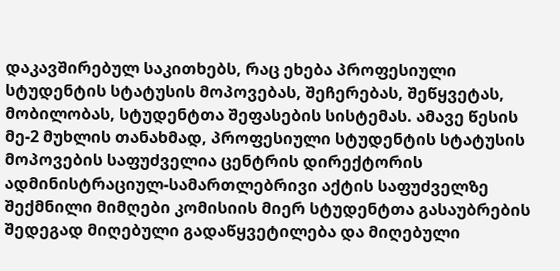დაკავშირებულ საკითხებს, რაც ეხება პროფესიული სტუდენტის სტატუსის მოპოვებას, შეჩერებას, შეწყვეტას, მობილობას, სტუდენტთა შეფასების სისტემას. ამავე წესის მე-2 მუხლის თანახმად, პროფესიული სტუდენტის სტატუსის მოპოვების საფუძველია ცენტრის დირექტორის ადმინისტრაციულ-სამართლებრივი აქტის საფუძველზე შექმნილი მიმღები კომისიის მიერ სტუდენტთა გასაუბრების შედეგად მიღებული გადაწყვეტილება და მიღებული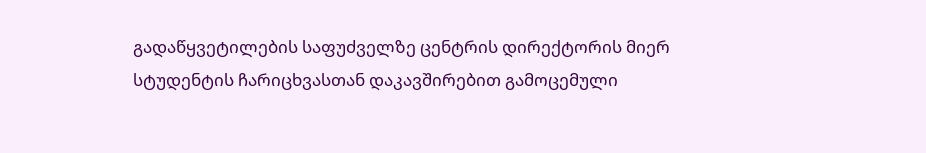გადაწყვეტილების საფუძველზე ცენტრის დირექტორის მიერ სტუდენტის ჩარიცხვასთან დაკავშირებით გამოცემული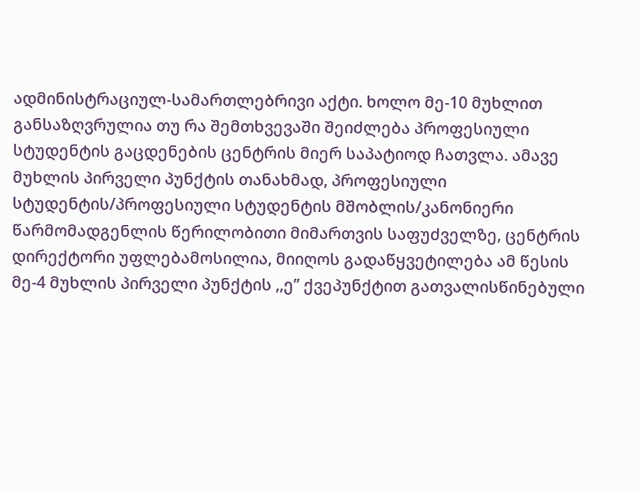ადმინისტრაციულ-სამართლებრივი აქტი. ხოლო მე-10 მუხლით განსაზღვრულია თუ რა შემთხვევაში შეიძლება პროფესიული სტუდენტის გაცდენების ცენტრის მიერ საპატიოდ ჩათვლა. ამავე მუხლის პირველი პუნქტის თანახმად, პროფესიული სტუდენტის/პროფესიული სტუდენტის მშობლის/კანონიერი წარმომადგენლის წერილობითი მიმართვის საფუძველზე, ცენტრის დირექტორი უფლებამოსილია, მიიღოს გადაწყვეტილება ამ წესის მე-4 მუხლის პირველი პუნქტის ,,ე’’ ქვეპუნქტით გათვალისწინებული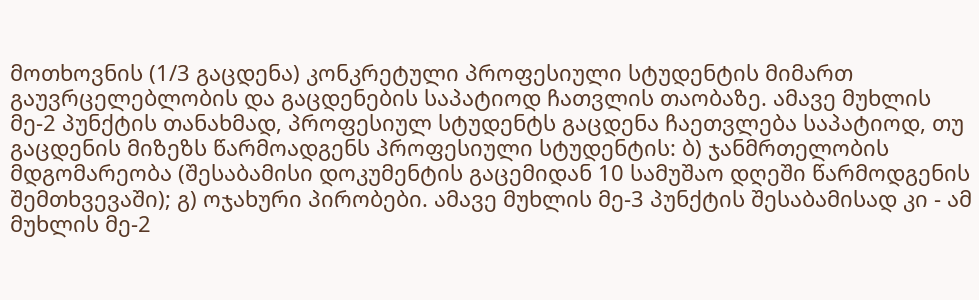მოთხოვნის (1/3 გაცდენა) კონკრეტული პროფესიული სტუდენტის მიმართ გაუვრცელებლობის და გაცდენების საპატიოდ ჩათვლის თაობაზე. ამავე მუხლის მე-2 პუნქტის თანახმად, პროფესიულ სტუდენტს გაცდენა ჩაეთვლება საპატიოდ, თუ გაცდენის მიზეზს წარმოადგენს პროფესიული სტუდენტის: ბ) ჯანმრთელობის მდგომარეობა (შესაბამისი დოკუმენტის გაცემიდან 10 სამუშაო დღეში წარმოდგენის შემთხვევაში); გ) ოჯახური პირობები. ამავე მუხლის მე-3 პუნქტის შესაბამისად კი - ამ მუხლის მე-2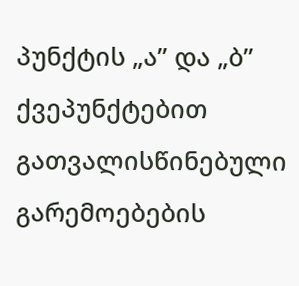პუნქტის „ა’’ და „ბ’’ ქვეპუნქტებით გათვალისწინებული გარემოებების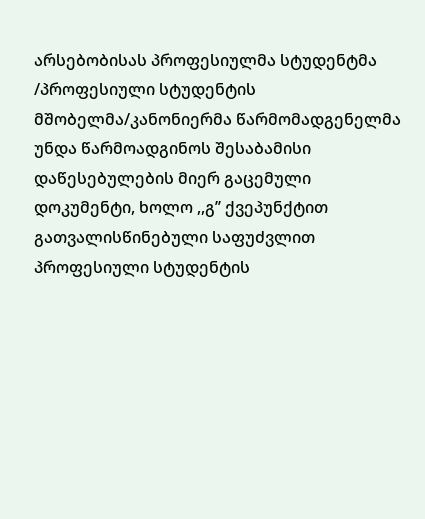არსებობისას პროფესიულმა სტუდენტმა /პროფესიული სტუდენტის მშობელმა/კანონიერმა წარმომადგენელმა უნდა წარმოადგინოს შესაბამისი დაწესებულების მიერ გაცემული დოკუმენტი, ხოლო ,,გ’’ ქვეპუნქტით გათვალისწინებული საფუძვლით პროფესიული სტუდენტის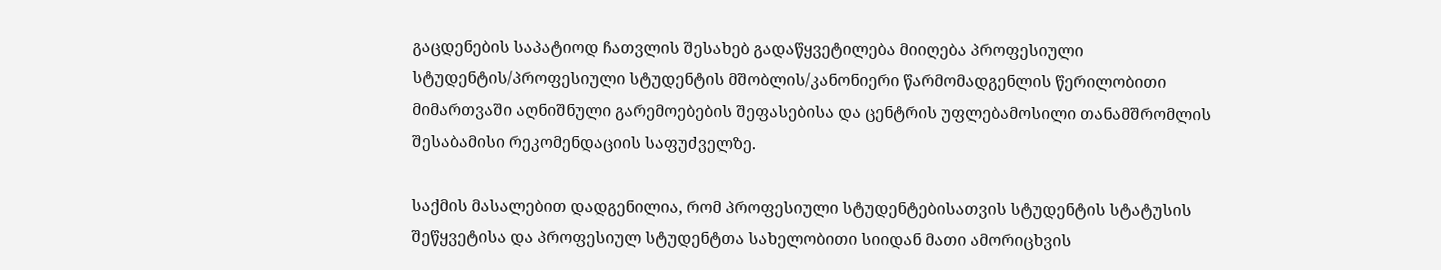გაცდენების საპატიოდ ჩათვლის შესახებ გადაწყვეტილება მიიღება პროფესიული სტუდენტის/პროფესიული სტუდენტის მშობლის/კანონიერი წარმომადგენლის წერილობითი მიმართვაში აღნიშნული გარემოებების შეფასებისა და ცენტრის უფლებამოსილი თანამშრომლის შესაბამისი რეკომენდაციის საფუძველზე.

საქმის მასალებით დადგენილია, რომ პროფესიული სტუდენტებისათვის სტუდენტის სტატუსის შეწყვეტისა და პროფესიულ სტუდენტთა სახელობითი სიიდან მათი ამორიცხვის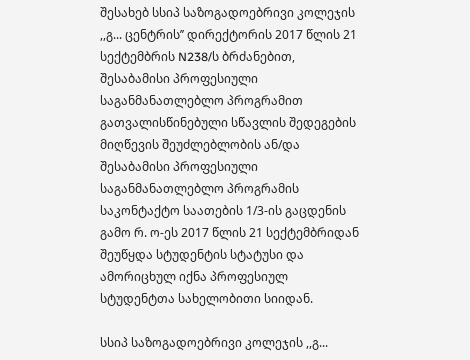შესახებ სსიპ საზოგადოებრივი კოლეჯის ,,გ... ცენტრის’’ დირექტორის 2017 წლის 21 სექტემბრის N238/ს ბრძანებით, შესაბამისი პროფესიული საგანმანათლებლო პროგრამით გათვალისწინებული სწავლის შედეგების მიღწევის შეუძლებლობის ან/და შესაბამისი პროფესიული საგანმანათლებლო პროგრამის საკონტაქტო საათების 1/3-ის გაცდენის გამო რ. ო-ეს 2017 წლის 21 სექტემბრიდან შეუწყდა სტუდენტის სტატუსი და ამორიცხულ იქნა პროფესიულ სტუდენტთა სახელობითი სიიდან.

სსიპ საზოგადოებრივი კოლეჯის ,,გ...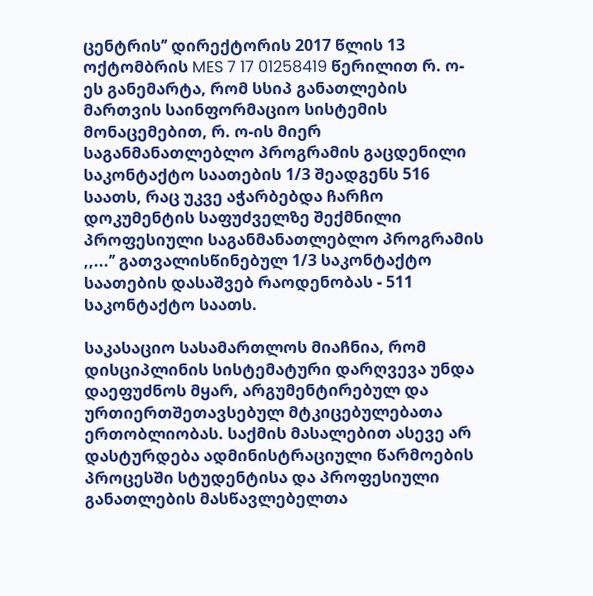ცენტრის’’ დირექტორის 2017 წლის 13 ოქტომბრის MES 7 17 01258419 წერილით რ. ო-ეს განემარტა, რომ სსიპ განათლების მართვის საინფორმაციო სისტემის მონაცემებით, რ. ო-ის მიერ საგანმანათლებლო პროგრამის გაცდენილი საკონტაქტო საათების 1/3 შეადგენს 516 საათს, რაც უკვე აჭარბებდა ჩარჩო დოკუმენტის საფუძველზე შექმნილი პროფესიული საგანმანათლებლო პროგრამის ,,...’’ გათვალისწინებულ 1/3 საკონტაქტო საათების დასაშვებ რაოდენობას - 511 საკონტაქტო საათს.

საკასაციო სასამართლოს მიაჩნია, რომ დისციპლინის სისტემატური დარღვევა უნდა დაეფუძნოს მყარ, არგუმენტირებულ და ურთიერთშეთავსებულ მტკიცებულებათა ერთობლიობას. საქმის მასალებით ასევე არ დასტურდება ადმინისტრაციული წარმოების პროცესში სტუდენტისა და პროფესიული განათლების მასწავლებელთა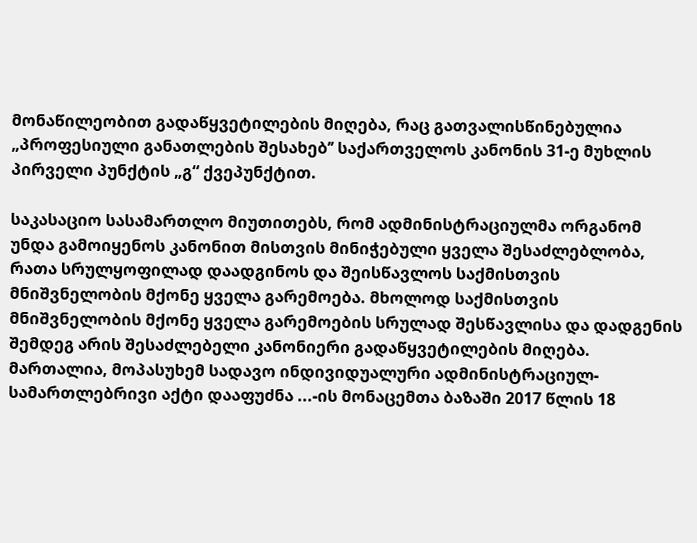მონაწილეობით გადაწყვეტილების მიღება, რაც გათვალისწინებულია „პროფესიული განათლების შესახებ’’ საქართველოს კანონის 31-ე მუხლის პირველი პუნქტის „გ“ ქვეპუნქტით.

საკასაციო სასამართლო მიუთითებს, რომ ადმინისტრაციულმა ორგანომ უნდა გამოიყენოს კანონით მისთვის მინიჭებული ყველა შესაძლებლობა, რათა სრულყოფილად დაადგინოს და შეისწავლოს საქმისთვის მნიშვნელობის მქონე ყველა გარემოება. მხოლოდ საქმისთვის მნიშვნელობის მქონე ყველა გარემოების სრულად შესწავლისა და დადგენის შემდეგ არის შესაძლებელი კანონიერი გადაწყვეტილების მიღება. მართალია, მოპასუხემ სადავო ინდივიდუალური ადმინისტრაციულ-სამართლებრივი აქტი დააფუძნა ...-ის მონაცემთა ბაზაში 2017 წლის 18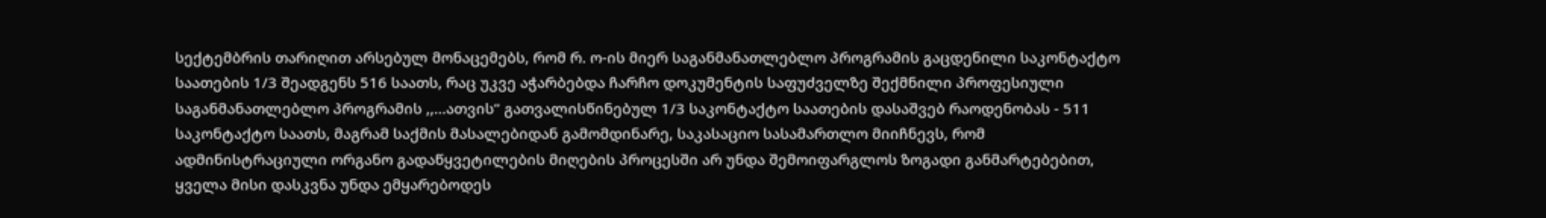სექტემბრის თარიღით არსებულ მონაცემებს, რომ რ. ო-ის მიერ საგანმანათლებლო პროგრამის გაცდენილი საკონტაქტო საათების 1/3 შეადგენს 516 საათს, რაც უკვე აჭარბებდა ჩარჩო დოკუმენტის საფუძველზე შექმნილი პროფესიული საგანმანათლებლო პროგრამის ,,...ათვის’’ გათვალისწინებულ 1/3 საკონტაქტო საათების დასაშვებ რაოდენობას - 511 საკონტაქტო საათს, მაგრამ საქმის მასალებიდან გამომდინარე, საკასაციო სასამართლო მიიჩნევს, რომ ადმინისტრაციული ორგანო გადაწყვეტილების მიღების პროცესში არ უნდა შემოიფარგლოს ზოგადი განმარტებებით, ყველა მისი დასკვნა უნდა ემყარებოდეს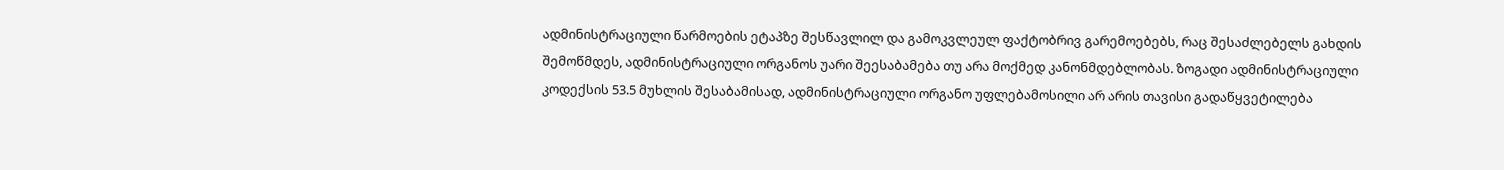ადმინისტრაციული წარმოების ეტაპზე შესწავლილ და გამოკვლეულ ფაქტობრივ გარემოებებს, რაც შესაძლებელს გახდის შემოწმდეს, ადმინისტრაციული ორგანოს უარი შეესაბამება თუ არა მოქმედ კანონმდებლობას. ზოგადი ადმინისტრაციული კოდექსის 53.5 მუხლის შესაბამისად, ადმინისტრაციული ორგანო უფლებამოსილი არ არის თავისი გადაწყვეტილება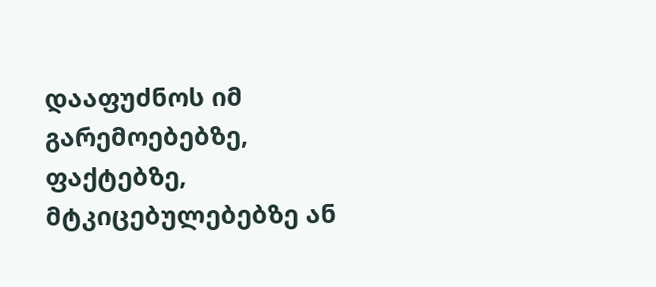დააფუძნოს იმ გარემოებებზე, ფაქტებზე, მტკიცებულებებზე ან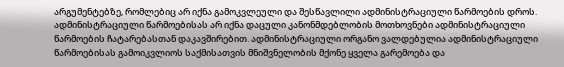არგუმენტებზე, რომლებიც არ იქნა გამოკვლეული და შესწავლილი ადმინისტრაციული წარმოების დროს. ადმინისტრაციული წარმოებისას არ იქნა დაცული კანონმდებლობის მოთხოვნები ადმინისტრაციული წარმოების ჩატარებასთან დაკავშირებით. ადმინისტრაციული ორგანო ვალდებულია ადმინისტრაციული წარმოებისას გამოიკვლიოს საქმისათვის მნიშვნელობის მქონე ყველა გარემოება და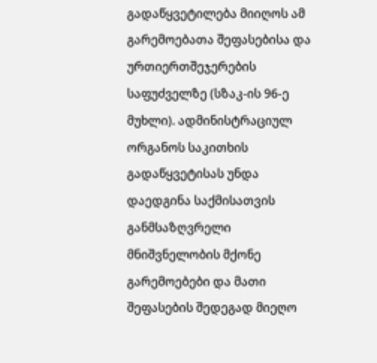გადაწყვეტილება მიიღოს ამ გარემოებათა შეფასებისა და ურთიერთშეჯერების საფუძველზე (სზაკ-ის 96-ე მუხლი). ადმინისტრაციულ ორგანოს საკითხის გადაწყვეტისას უნდა დაედგინა საქმისათვის განმსაზღვრელი მნიშვნელობის მქონე გარემოებები და მათი შეფასების შედეგად მიეღო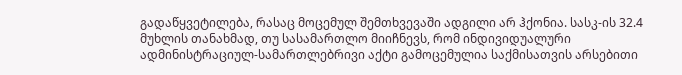გადაწყვეტილება, რასაც მოცემულ შემთხვევაში ადგილი არ ჰქონია. სასკ-ის 32.4 მუხლის თანახმად, თუ სასამართლო მიიჩნევს, რომ ინდივიდუალური ადმინისტრაციულ-სამართლებრივი აქტი გამოცემულია საქმისათვის არსებითი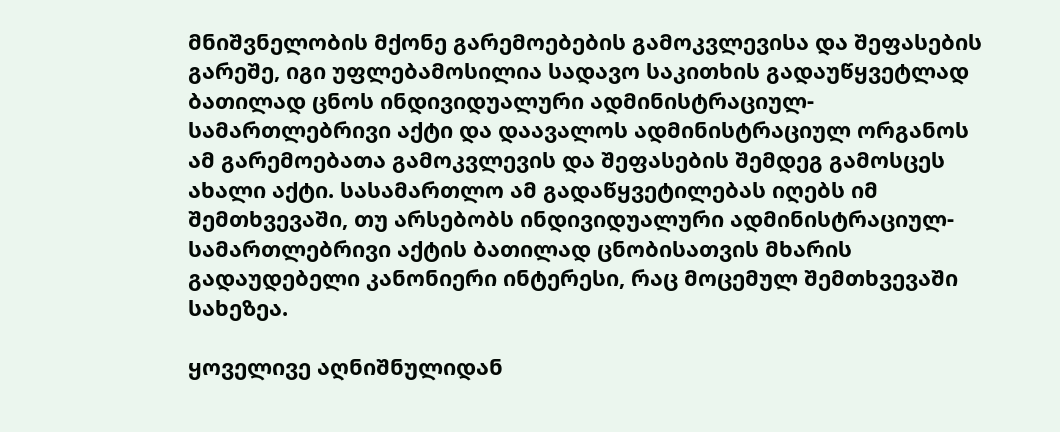მნიშვნელობის მქონე გარემოებების გამოკვლევისა და შეფასების გარეშე, იგი უფლებამოსილია სადავო საკითხის გადაუწყვეტლად ბათილად ცნოს ინდივიდუალური ადმინისტრაციულ-სამართლებრივი აქტი და დაავალოს ადმინისტრაციულ ორგანოს ამ გარემოებათა გამოკვლევის და შეფასების შემდეგ გამოსცეს ახალი აქტი. სასამართლო ამ გადაწყვეტილებას იღებს იმ შემთხვევაში, თუ არსებობს ინდივიდუალური ადმინისტრაციულ-სამართლებრივი აქტის ბათილად ცნობისათვის მხარის გადაუდებელი კანონიერი ინტერესი, რაც მოცემულ შემთხვევაში სახეზეა.

ყოველივე აღნიშნულიდან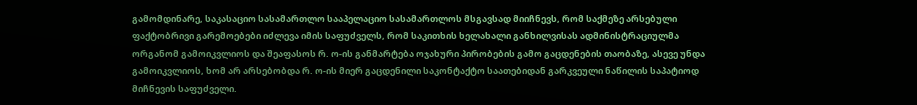გამომდინარე, საკასაციო სასამართლო სააპელაციო სასამართლოს მსგავსად მიიჩნევს, რომ საქმეზე არსებული ფაქტობრივი გარემოებები იძლევა იმის საფუძველს, რომ საკითხის ხელახალი განხილვისას ადმინისტრაციულმა ორგანომ გამოიკვლიოს და შეაფასოს რ. ო-ის განმარტება ოჯახური პირობების გამო გაცდენების თაობაზე, ასევე უნდა გამოიკვლიოს, ხომ არ არსებობდა რ. ო-ის მიერ გაცდენილი საკონტაქტო საათებიდან გარკვეული ნაწილის საპატიოდ მიჩნევის საფუძველი.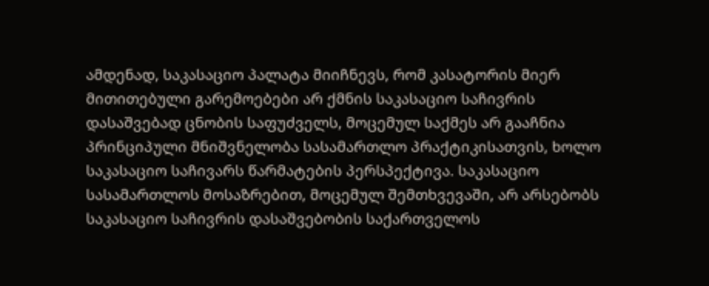ამდენად, საკასაციო პალატა მიიჩნევს, რომ კასატორის მიერ მითითებული გარემოებები არ ქმნის საკასაციო საჩივრის დასაშვებად ცნობის საფუძველს, მოცემულ საქმეს არ გააჩნია პრინციპული მნიშვნელობა სასამართლო პრაქტიკისათვის, ხოლო საკასაციო საჩივარს წარმატების პერსპექტივა. საკასაციო სასამართლოს მოსაზრებით, მოცემულ შემთხვევაში, არ არსებობს საკასაციო საჩივრის დასაშვებობის საქართველოს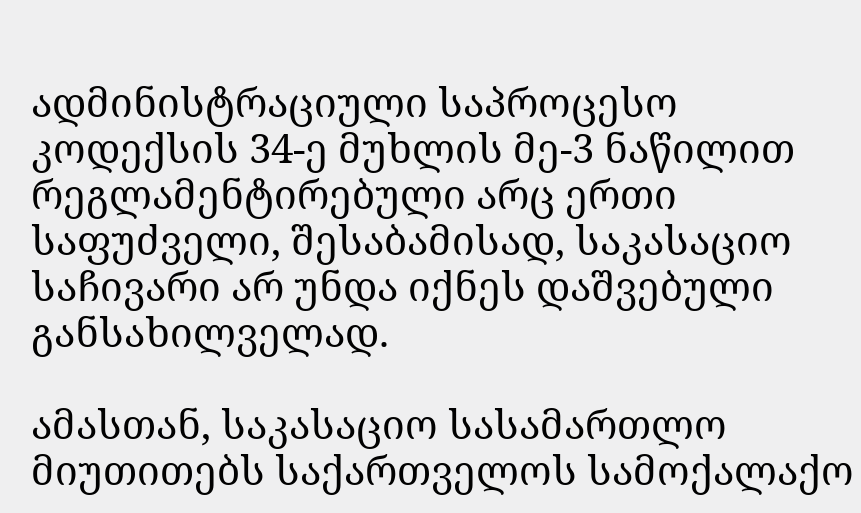ადმინისტრაციული საპროცესო კოდექსის 34-ე მუხლის მე-3 ნაწილით რეგლამენტირებული არც ერთი საფუძველი, შესაბამისად, საკასაციო საჩივარი არ უნდა იქნეს დაშვებული განსახილველად.

ამასთან, საკასაციო სასამართლო მიუთითებს საქართველოს სამოქალაქო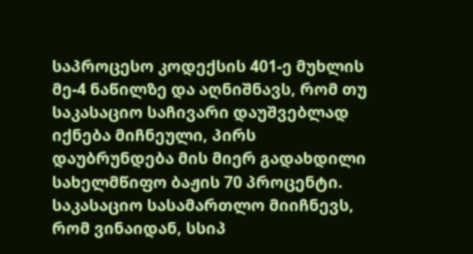საპროცესო კოდექსის 401-ე მუხლის მე-4 ნაწილზე და აღნიშნავს, რომ თუ საკასაციო საჩივარი დაუშვებლად იქნება მიჩნეული, პირს დაუბრუნდება მის მიერ გადახდილი სახელმწიფო ბაჟის 70 პროცენტი. საკასაციო სასამართლო მიიჩნევს, რომ ვინაიდან, სსიპ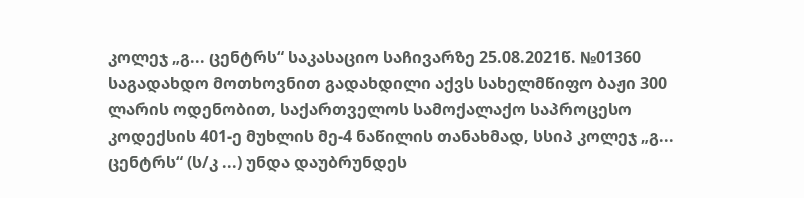კოლეჯ „გ... ცენტრს“ საკასაციო საჩივარზე 25.08.2021წ. №01360 საგადახდო მოთხოვნით გადახდილი აქვს სახელმწიფო ბაჟი 300 ლარის ოდენობით, საქართველოს სამოქალაქო საპროცესო კოდექსის 401-ე მუხლის მე-4 ნაწილის თანახმად, სსიპ კოლეჯ „გ... ცენტრს“ (ს/კ ...) უნდა დაუბრუნდეს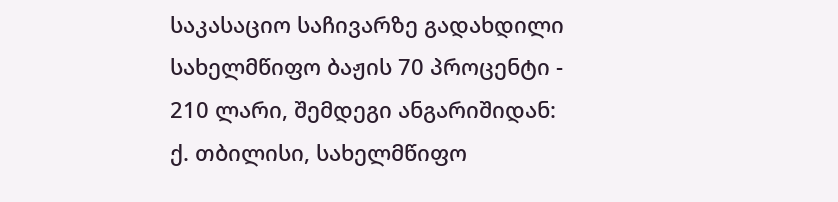საკასაციო საჩივარზე გადახდილი სახელმწიფო ბაჟის 70 პროცენტი - 210 ლარი, შემდეგი ანგარიშიდან: ქ. თბილისი, სახელმწიფო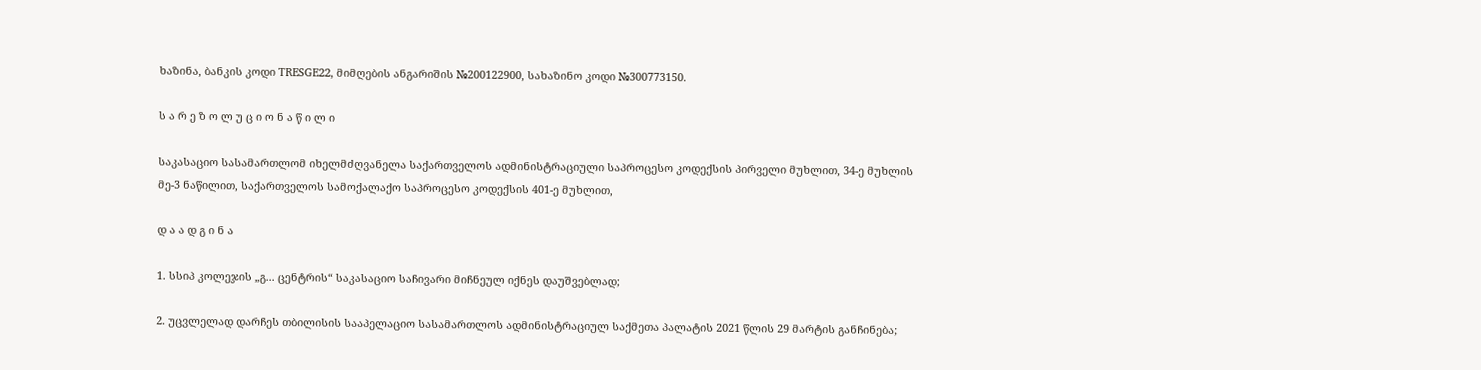ხაზინა, ბანკის კოდი TRESGE22, მიმღების ანგარიშის №200122900, სახაზინო კოდი №300773150.

ს ა რ ე ზ ო ლ უ ც ი ო ნ ა წ ი ლ ი

საკასაციო სასამართლომ იხელმძღვანელა საქართველოს ადმინისტრაციული საპროცესო კოდექსის პირველი მუხლით, 34-ე მუხლის მე-3 ნაწილით, საქართველოს სამოქალაქო საპროცესო კოდექსის 401-ე მუხლით,

დ ა ა დ გ ი ნ ა

1. სსიპ კოლეჯის „გ... ცენტრის“ საკასაციო საჩივარი მიჩნეულ იქნეს დაუშვებლად;

2. უცვლელად დარჩეს თბილისის სააპელაციო სასამართლოს ადმინისტრაციულ საქმეთა პალატის 2021 წლის 29 მარტის განჩინება;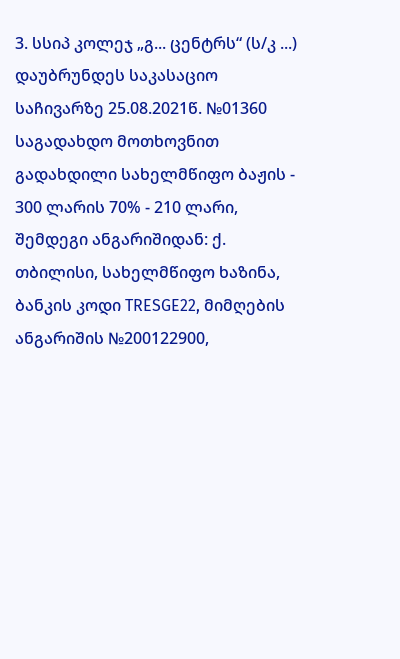3. სსიპ კოლეჯ „გ... ცენტრს“ (ს/კ ...) დაუბრუნდეს საკასაციო საჩივარზე 25.08.2021წ. №01360 საგადახდო მოთხოვნით გადახდილი სახელმწიფო ბაჟის - 300 ლარის 70% - 210 ლარი, შემდეგი ანგარიშიდან: ქ. თბილისი, სახელმწიფო ხაზინა, ბანკის კოდი TRESGE22, მიმღების ანგარიშის №200122900,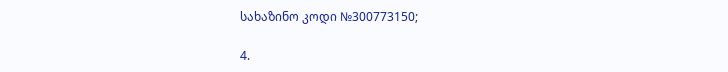სახაზინო კოდი №300773150;

4.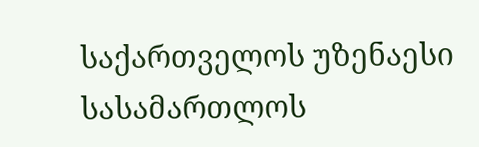საქართველოს უზენაესი სასამართლოს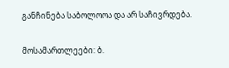განჩინება საბოლოოა და არ საჩივრდება.

მოსამართლეები: ბ.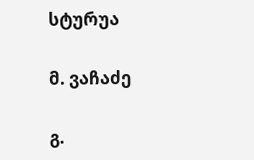სტურუა

მ. ვაჩაძე

გ.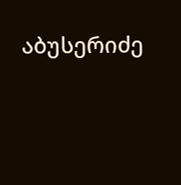აბუსერიძე